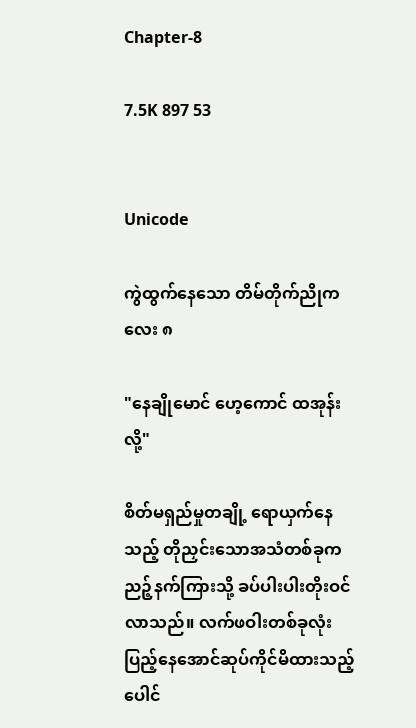Chapter-8

7.5K 897 53


Unicode

ကွဲထွက်နေသော တိမ်တိုက်ညိုကလေး ၈

"နေချိုမောင် ဟေ့ကောင် ထအုန်းလို့"

စိတ်မရှည်မှုတချို့ ရောယှက်နေသည့် တိုညှင်းသောအသံတစ်ခုက ညဉ့်နက်ကြားသို့ ခပ်ပါးပါးတိုးဝင်လာသည်။ လက်ဖဝါးတစ်ခုလုံး ပြည့်နေအောင်ဆုပ်ကိုင်မိထားသည့် ပေါင်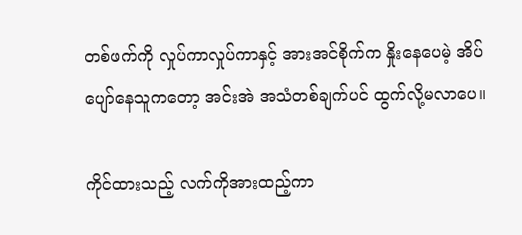တစ်ဖက်ကို လှုပ်ကာလှုပ်ကာနှင့် အားအင်စိုက်က နှိုးနေပေမဲ့ အိပ်ပျော်နေသူကတော့ အင်းအဲ အသံတစ်ချက်ပင် ထွက်လို့မလာပေ။

ကိုင်ထားသည့် လက်ကိုအားထည့်ကာ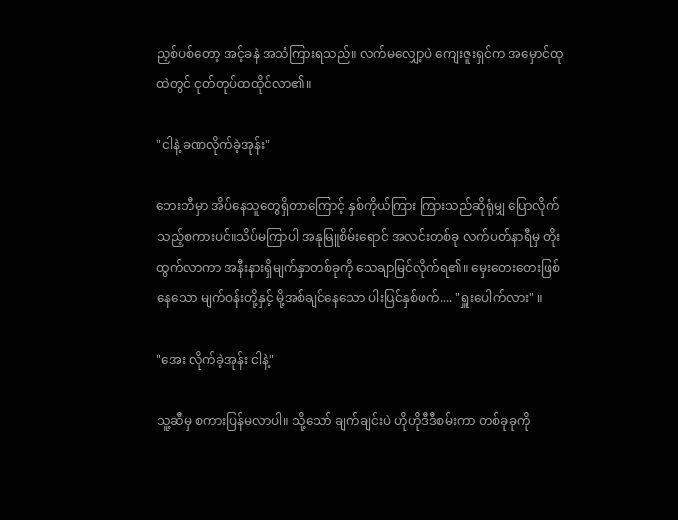ညှစ်ပစ်တော့ အင့်ခနဲ အသံကြားရသည်။ လက်မလျှော့ပဲ ကျေးဇူးရှင်က အမှောင်ထုထဲတွင် ငုတ်တုပ်ထထိုင်လာ၏။

"ငါနဲ့ ခဏလိုက်ခဲ့အုန်း"

ဘေးဘီမှာ အိပ်နေသူတွေရှိတာကြောင့် နှစ်ကိုယ်ကြား ကြားသည်ဆိုရုံမျှ ပြောလိုက်သည့်စကားပင်။သိပ်မကြာပါ အနုမြူစိမ်းရောင် အလင်းတစ်ခု လက်ပတ်နာရီမှ တိုးထွက်လာကာ အနီးနားရှိမျက်နှာတစ်ခုကို သေချာမြင်လိုက်ရ၏။ မှေးတေးတေးဖြစ်နေသော မျက်ဝန်းတို့နှင့် မို့အစ်ချင်နေသော ပါးပြင်နှစ်ဖက်.... "ရှူးပေါက်လား" ။

"အေး လိုက်ခဲ့အုန်း ငါနဲ့"

သူ့ဆီမှ စကားပြန်မလာပါ။ သို့သော် ချက်ချင်းပဲ ဟိုဟိုဒီဒီစမ်းကာ တစ်ခုခုကို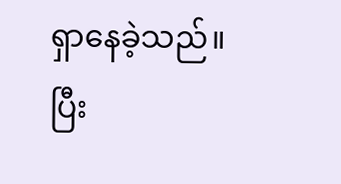ရှာနေခဲ့သည်။ ပြီး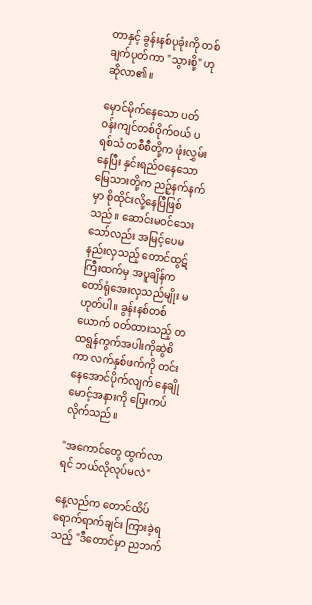တာနှင့် ခွန်းနစ်ပုခုံးကို တစ်ချက်ပုတ်ကာ "သွားစို့" ဟု ဆိုလာ၏။

မှောင်မိုက်နေသော ပတ်ဝန်းကျင်တစ်ဝိုက်ဝယ် ပရစ်သံ တစီစီတို့က ဖုံးလွှမ်းနေပြီး နှင်းရည်ဝနေသော မြေသားတို့က ညဉ့်နက်နက်မှာ စိုထိုင်းလို့နေပြီဖြစ်သည်။ ဆောင်းမဝင်သေးသော်လည်း အမြင့်ပေမနည်းလှသည့် တောင်ထွဋ်ကြီးထက်မှ အပူချိန်က တော်ရုံအေးလှသည်မျိုး မဟုတ်ပါ။ ခွန်းနစ်တစ်ယောက် ဝတ်ထားသည့် တထရွန်ကွက်အပါးကိုဆွဲစိကာ လက်နှစ်ဖက်ကို တင်းနေအောင်ပိုက်လျက် နေချိုမောင့်အနားကို ပြေးကပ်လိုက်သည်။

"အကောင်တွေ ထွက်လာရင် ဘယ်လိုလုပ်မလဲ"

နေ့လည်က တောင်ထိပ်ရောက်ရာက်ချင်း ကြားခဲ့ရသည့် "ဒီတောင်မှာ ညဘက်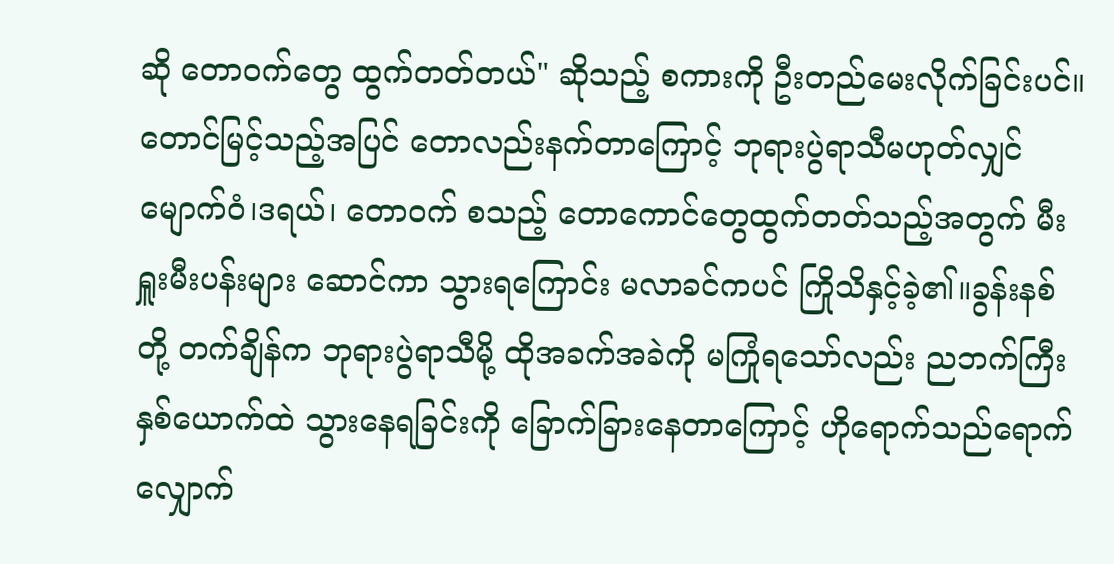ဆို တော‌ဝက်တွေ ထွက်တတ်တယ်" ဆိုသည့် စကားကို ဦးတည်မေးလိုက်ခြင်းပင်။ တောင်မြင့်သည့်အပြင် တောလည်းနက်တာကြောင့် ဘုရားပွဲရာသီမဟုတ်လျှင် မျောက်ဝံ၊ဒရယ်၊ တောဝက် စသည့် တောကောင်တွေထွက်တတ်သည့်အတွက် မီးရှူးမီးပန်းများ ဆောင်ကာ သွားရကြောင်း မလာခင်ကပင် ကြိုသိနှင့်ခဲ့၏။ခွန်းနစ်တို့ တက်ချိန်က ဘုရားပွဲရာသီမို့ ထိုအခက်အခဲကို မကြုံရသော်လည်း ညဘက်ကြီး နှစ်ယောက်ထဲ သွားနေရခြင်းကို ခြောက်ခြားနေတာကြောင့် ဟိုရောက်သည်ရောက် လျှောက်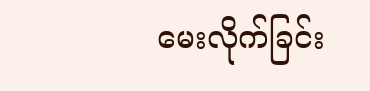မေးလိုက်ခြင်း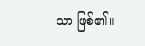သာ ဖြစ်၏။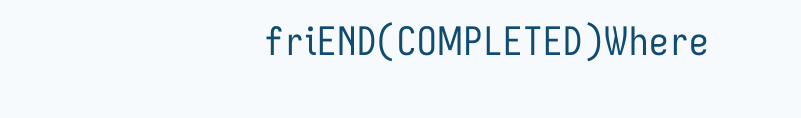friEND(COMPLETED)Where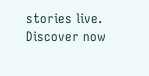stories live. Discover now